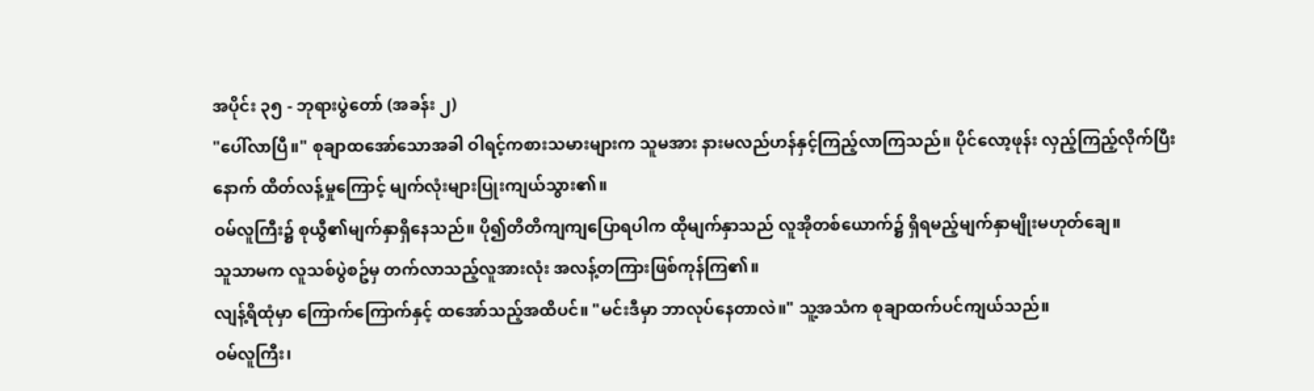အပိုင်း ၃၅ - ဘုရားပွဲတော် (အခန်း ၂)
"ပေါ်လာပြီ။" စုချာထအော်သောအခါ ဝါရင့်ကစားသမားများက သူမအား နားမလည်ဟန်နှင့်ကြည့်လာကြသည်။ ပိုင်လော့ဖုန်း လှည့်ကြည့်လိုက်ပြီးနောက် ထိတ်လန့်မှုကြောင့် မျက်လုံးများပြုးကျယ်သွား၏။
ဝမ်လူကြီး၌ စုယွီ၏မျက်နှာရှိနေသည်။ ပို၍တိတိကျကျပြောရပါက ထိုမျက်နှာသည် လူအိုတစ်ယောက်၌ ရှိရမည့်မျက်နှာမျိုးမဟုတ်ချေ။
သူသာမက လူသစ်ပွဲစဥ်မှ တက်လာသည့်လူအားလုံး အလန့်တကြားဖြစ်ကုန်ကြ၏။
လျန့်ရိထုံမှာ ကြောက်ကြောက်နှင့် ထအော်သည့်အထိပင်။ "မင်းဒီမှာ ဘာလုပ်နေတာလဲ။" သူ့အသံက စုချာထက်ပင်ကျယ်သည်။
ဝမ်လူကြီး၊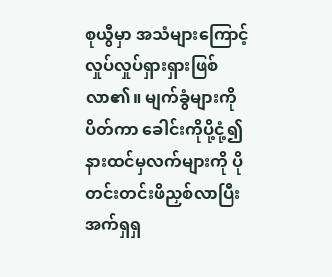စုယွီမှာ အသံများကြောင့် လှုပ်လှုပ်ရှားရှားဖြစ်လာ၏။ မျက်ခွံများကိုပိတ်ကာ ခေါင်းကိုပို့ငုံ့၍ နားထင်မှလက်များကို ပိုတင်းတင်းဖိညှစ်လာပြီး အက်ရှရှ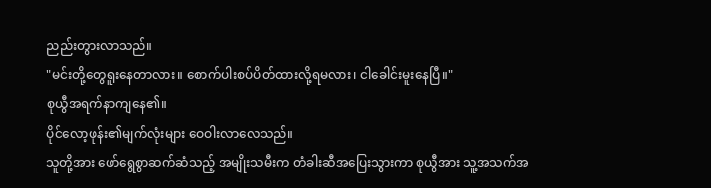ညည်းတွားလာသည်။
"မင်းတို့တွေရူးနေတာလား။ စောက်ပါးစပ်ပိတ်ထားလို့ရမလား၊ ငါခေါင်းမူးနေပြီ။"
စုယွီအရက်နာကျနေ၏။
ပိုင်လော့ဖုန်း၏မျက်လုံးများ ဝေဝါးလာလေသည်။
သူတို့အား ဖော်ရွေစွာဆက်ဆံသည့် အမျိုးသမီးက တံခါးဆီအပြေးသွားကာ စုယွီအား သူ့အသက်အ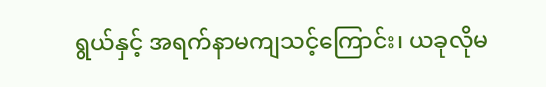ရွယ်နှင့် အရက်နာမကျသင့်ကြောင်း၊ ယခုလိုမ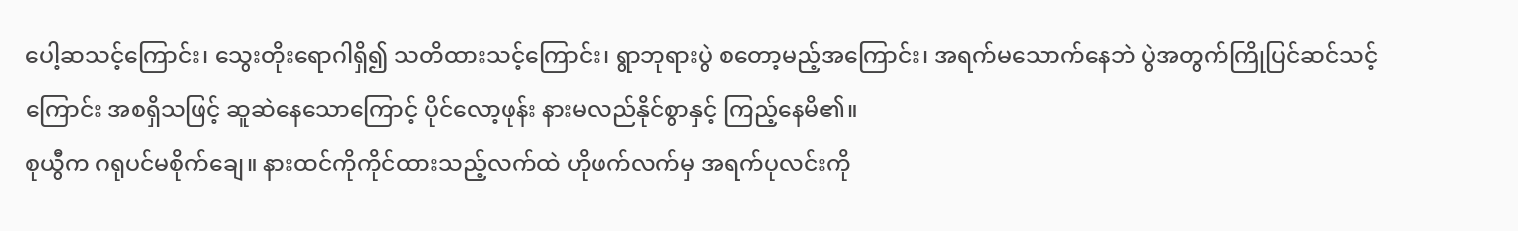ပေါ့ဆသင့်ကြောင်း၊ သွေးတိုးရောဂါရှိ၍ သတိထားသင့်ကြောင်း၊ ရွာဘုရားပွဲ စတော့မည့်အကြောင်း၊ အရက်မသောက်နေဘဲ ပွဲအတွက်ကြိုပြင်ဆင်သင့်ကြောင်း အစရှိသဖြင့် ဆူဆဲနေသောကြောင့် ပိုင်လော့ဖုန်း နားမလည်နိုင်စွာနှင့် ကြည့်နေမိ၏။
စုယွီက ဂရုပင်မစိုက်ချေ။ နားထင်ကိုကိုင်ထားသည့်လက်ထဲ ဟိုဖက်လက်မှ အရက်ပုလင်းကို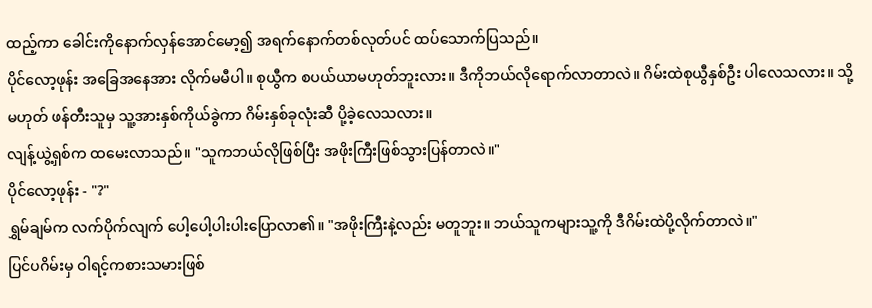ထည့်ကာ ခေါင်းကိုနောက်လှန်အောင်မော့၍ အရက်နောက်တစ်လုတ်ပင် ထပ်သောက်ပြသည်။
ပိုင်လော့ဖုန်း အခြေအနေအား လိုက်မမီပါ။ စုယွီက စပယ်ယာမဟုတ်ဘူးလား။ ဒီကိုဘယ်လိုရောက်လာတာလဲ။ ဂိမ်းထဲစုယွီနှစ်ဦး ပါလေသလား။ သို့မဟုတ် ဖန်တီးသူမှ သူ့အားနှစ်ကိုယ်ခွဲကာ ဂိမ်းနှစ်ခုလုံးဆီ ပို့ခဲ့လေသလား။
လျန့်ယွဲ့ရှစ်က ထမေးလာသည်။ "သူကဘယ်လိုဖြစ်ပြီး အဖိုးကြီးဖြစ်သွားပြန်တာလဲ။"
ပိုင်လော့ဖုန်း - "?"
ရွှမ်ချမ်က လက်ပိုက်လျက် ပေါ့ပေါ့ပါးပါးပြောလာ၏။ "အဖိုးကြီးနဲ့လည်း မတူဘူး။ ဘယ်သူကများသူ့ကို ဒီဂိမ်းထဲပို့လိုက်တာလဲ။"
ပြင်ပဂိမ်းမှ ဝါရင့်ကစားသမားဖြစ်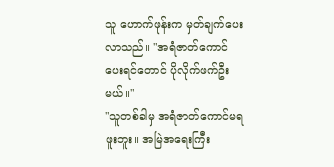သူ ဟောက်ဖုန်းက မှတ်ချက်ပေးလာသည်။ "အရံဇာတ်ကောင်ပေးရင်တောင် ပိုလိုက်ဖက်ဦးမယ်။"
"သူတစ်ခါမှ အရံဇာတ်ကောင်မရဖူးဘူး။ အမြဲအရေးကြီး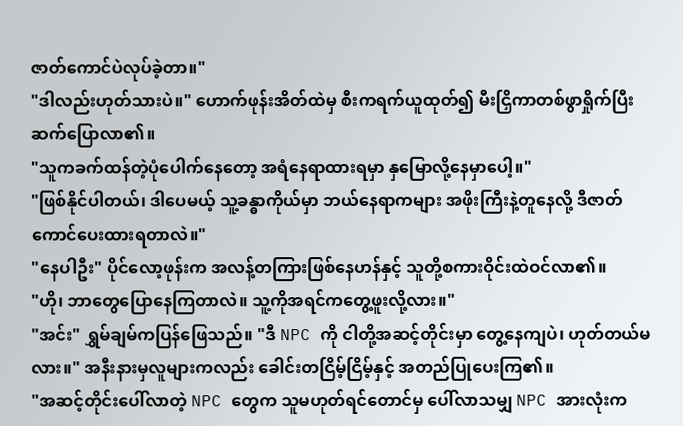ဇာတ်ကောင်ပဲလုပ်ခဲ့တာ။"
"ဒါလည်းဟုတ်သားပဲ။" ဟောက်ဖုန်းအိတ်ထဲမှ စီးကရက်ယူထုတ်၍ မီးငြှိကာတစ်ဖွာရှိုက်ပြီး ဆက်ပြောလာ၏။
"သူကခက်ထန်တဲ့ပုံပေါက်နေတော့ အရံနေရာထားရမှာ နှမြောလို့နေမှာပေါ့။"
"ဖြစ်နိုင်ပါတယ်၊ ဒါပေမယ့် သူ့ခန္ဓာကိုယ်မှာ ဘယ်နေရာကများ အဖိုးကြီးနဲ့တူနေလို့ ဒီဇာတ်ကောင်ပေးထားရတာလဲ။"
"နေပါဦး" ပိုင်လော့ဖုန်းက အလန့်တကြားဖြစ်နေဟန်နှင့် သူတို့စကားဝိုင်းထဲဝင်လာ၏။
"ဟို၊ ဘာတွေပြောနေကြတာလဲ။ သူ့ကိုအရင်ကတွေ့ဖူးလို့လား။"
"အင်း" ရွှမ်ချမ်ကပြန်ဖြေသည်။ "ဒီ NPC ကို ငါတို့အဆင့်တိုင်းမှာ တွေ့နေကျပဲ၊ ဟုတ်တယ်မလား။" အနီးနားမှလူများကလည်း ခေါင်းတငြိမ့်ငြိမ့်နှင့် အတည်ပြုပေးကြ၏။
"အဆင့်တိုင်းပေါ်လာတဲ့ NPC တွေက သူမဟုတ်ရင်တောင်မှ ပေါ်လာသမျှ NPC အားလုံးက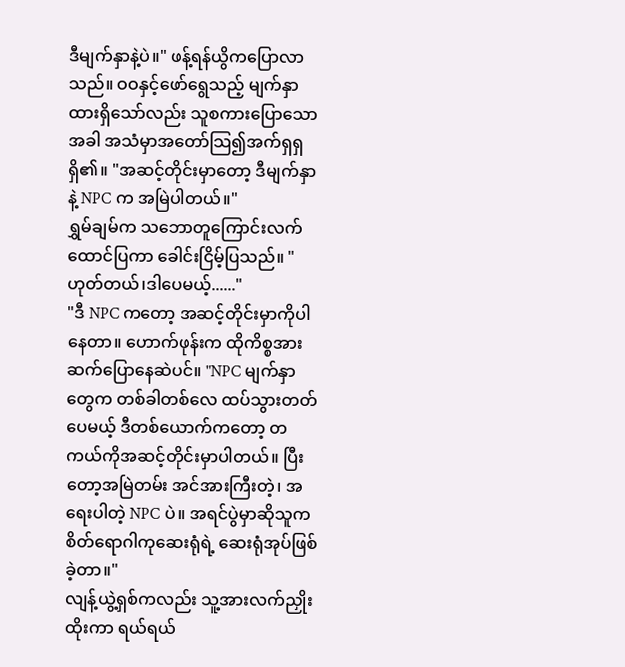ဒီမျက်နှာနဲ့ပဲ။" ဖန့်ရန်ယွိကပြောလာသည်။ ဝဝနှင့်ဖော်ရွေသည့် မျက်နှာထားရှိသော်လည်း သူစကားပြောသောအခါ အသံမှာအတော်သြ၍အက်ရှရှရှိ၏။ "အဆင့်တိုင်းမှာတော့ ဒီမျက်နှာနဲ့ NPC က အမြဲပါတယ်။"
ရွှမ်ချမ်က သဘောတူကြောင်းလက်ထောင်ပြကာ ခေါင်းငြိမ့်ပြသည်။ "ဟုတ်တယ်၊ဒါပေမယ့်......"
"ဒီ NPC ကတော့ အဆင့်တိုင်းမှာကိုပါနေတာ။ ဟောက်ဖုန်းက ထိုကိစ္စအားဆက်ပြောနေဆဲပင်။ "NPC မျက်နှာတွေက တစ်ခါတစ်လေ ထပ်သွားတတ်ပေမယ့် ဒီတစ်ယောက်ကတော့ တကယ်ကိုအဆင့်တိုင်းမှာပါတယ်။ ပြီးတော့အမြဲတမ်း အင်အားကြီးတဲ့၊ အရေးပါတဲ့ NPC ပဲ။ အရင်ပွဲမှာဆိုသူက စိတ်ရောဂါကုဆေးရုံရဲ့ ဆေးရုံအုပ်ဖြစ်ခဲ့တာ။"
လျန့်ယွဲ့ရှစ်ကလည်း သူ့အားလက်ညှိုးထိုးကာ ရယ်ရယ်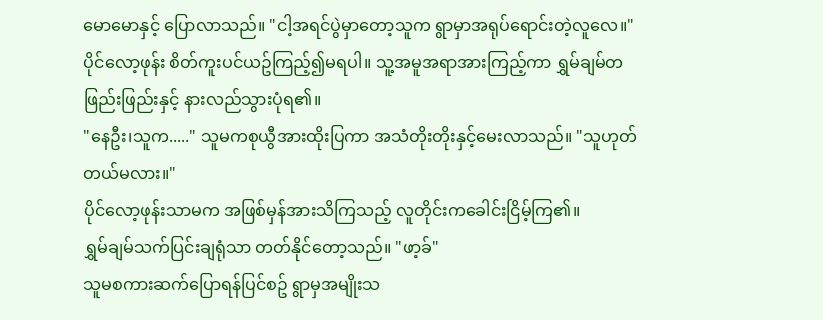မောမောနှင့် ပြောလာသည်။ "ငါ့အရင်ပွဲမှာတော့သူက ရွာမှာအရုပ်ရောင်းတဲ့လူလေ။"
ပိုင်လော့ဖုန်း စိတ်ကူးပင်ယဥ်ကြည့်၍မရပါ။ သူ့အမူအရာအားကြည့်ကာ ရွှမ်ချမ်တဖြည်းဖြည်းနှင့် နားလည်သွားပုံရ၏။
"နေဦး၊သူက....." သူမကစုယွီအားထိုးပြကာ အသံတိုးတိုးနှင့်မေးလာသည်။ "သူဟုတ်တယ်မလား။"
ပိုင်လော့ဖုန်းသာမက အဖြစ်မှန်အားသိကြသည့် လူတိုင်းကခေါင်းငြိမ့်ကြ၏။
ရွှမ်ချမ်သက်ပြင်းချရုံသာ တတ်နိုင်တော့သည်။ "ဖာ့ခ်"
သူမစကားဆက်ပြောရန်ပြင်စဥ် ရွာမှအမျိုးသ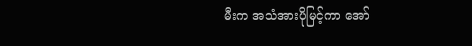မီးက အသံအားပိုမြင့်ကာ အော်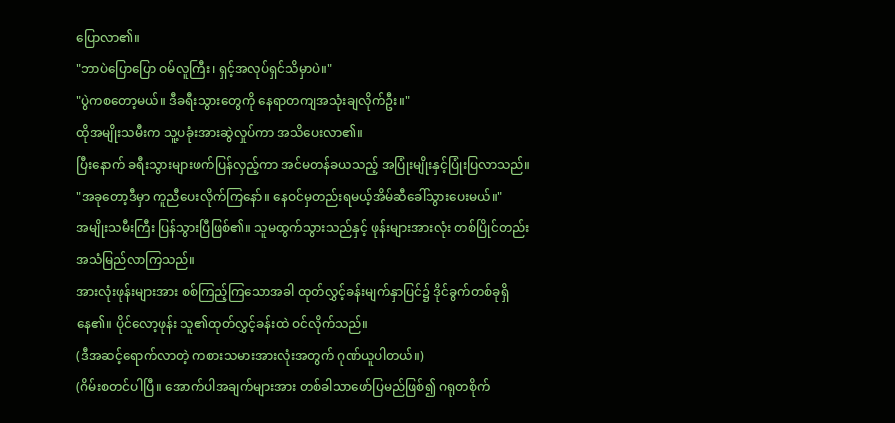ပြောလာ၏။
"ဘာပဲပြောပြော ဝမ်လူကြီး၊ ရှင့်အလုပ်ရှင်သိမှာပဲ။"
"ပွဲကစတော့မယ်။ ဒီခရီးသွားတွေကို နေရာတကျအသုံးချလိုက်ဦး။"
ထိုအမျိုးသမီးက သူ့ပခုံးအားဆွဲလှုပ်ကာ အသိပေးလာ၏။
ပြီးနောက် ခရီးသွားများဖက်ပြန်လှည့်ကာ အင်မတန်ခယသည့် အပြုံးမျိုးနှင့်ပြုံးပြလာသည်။
"အခုတော့ဒီမှာ ကူညီပေးလိုက်ကြနော်။ နေဝင်မှတည်းရမယ့်အိမ်ဆီခေါ်သွားပေးမယ်။"
အမျိုးသမီးကြီး ပြန်သွားပြီဖြစ်၏။ သူမထွက်သွားသည်နှင့် ဖုန်းများအားလုံး တစ်ပြိုင်တည်းအသံမြည်လာကြသည်။
အားလုံးဖုန်းများအား စစ်ကြည့်ကြသောအခါ ထုတ်လွှင့်ခန်းမျက်နှာပြင်၌ ဒိုင်ခွက်တစ်ခုရှိနေ၏။ ပိုင်လော့ဖုန်း သူ၏ထုတ်လွှင့်ခန်းထဲ ဝင်လိုက်သည်။
(ဒီအဆင့်ရောက်လာတဲ့ ကစားသမားအားလုံးအတွက် ဂုဏ်ယူပါတယ်။)
(ဂိမ်းစတင်ပါပြီ။ အောက်ပါအချက်များအား တစ်ခါသာဖော်ပြမည်ဖြစ်၍ ဂရုတစိုက်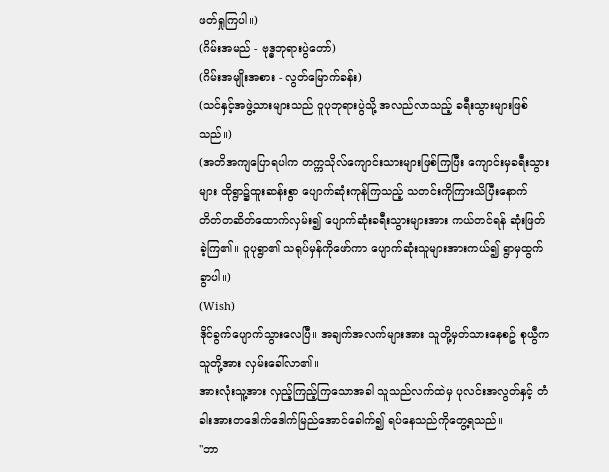ဖတ်ရှုကြပါ။)
(ဂိမ်းအမည် - ဗုဒ္ဓဘုရားပွဲတော်)
(ဂိမ်းအမျိုးအစား - လွတ်မြောက်ခန်း)
(သင်နှင့်အဖွဲ့သားများသည် ဝူပုဘုရားပွဲသို့ အလည်လာသည့် ခရီးသွားများဖြစ်သည်။)
(အတိအကျပြောရပါက တက္ကသိုလ်ကျောင်းသားများဖြစ်ကြပြီး ကျောင်းမှခရီးသွားများ ထိုရွာ၌ထူးဆန်းစွာ ပျောက်ဆုံးကုန်ကြသည့် သတင်းကိုကြားသိပြီးနောက် တိတ်တဆိတ်ထောက်လှမ်း၍ ပျောက်ဆုံးခရီးသွားများအား ကယ်တင်ရန် ဆုံးဖြတ်ခဲ့ကြ၏။ ဝူပုရွာ၏ သရုပ်မှန်ကိုဖော်ကာ ပျောက်ဆုံးသူများအားကယ်၍ ရွာမှထွက်ခွာပါ။)
(Wish)
ဒိုင်ခွက်ပျောက်သွားလေပြီ။ အချက်အလက်များအား သူတို့မှတ်သားနေစဥ် စုယွီကသူတို့အား လှမ်းခေါ်လာ၏။
အားလုံးသူ့အား လှည့်ကြည့်ကြသောအခါ သူသည်လက်ထဲမှ ပုလင်းအလွတ်နှင့် တံခါးအားတဒေါက်ဒေါက်မြည်အောင်ခေါက်၍ ရပ်နေသည်ကိုတွေ့ရသည်။
"ဘာ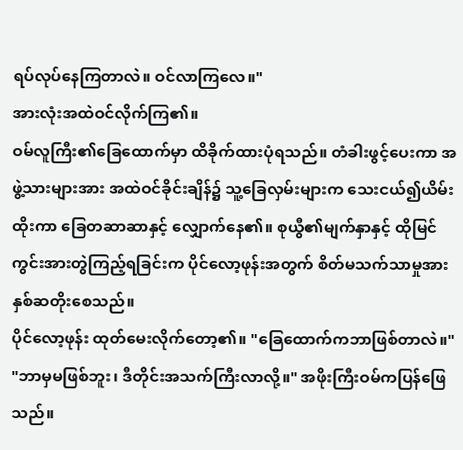ရပ်လုပ်နေကြတာလဲ။ ဝင်လာကြလေ။"
အားလုံးအထဲဝင်လိုက်ကြ၏။
ဝမ်လူကြီး၏ခြေထောက်မှာ ထိခိုက်ထားပုံရသည်။ တံခါးဖွင့်ပေးကာ အဖွဲ့သားများအား အထဲဝင်ခိုင်းချိန်၌ သူ့ခြေလှမ်းများက သေးငယ်၍ယိမ်းထိုးကာ ခြေတဆာဆာနှင့် လျှောက်နေ၏။ စုယွီ၏မျက်နှာနှင့် ထိုမြင်ကွင်းအားတွဲကြည့်ရခြင်းက ပိုင်လော့ဖုန်းအတွက် စိတ်မသက်သာမှုအား နှစ်ဆတိုးစေသည်။
ပိုင်လော့ဖုန်း ထုတ်မေးလိုက်တော့၏။ "ခြေထောက်ကဘာဖြစ်တာလဲ။"
"ဘာမှမဖြစ်ဘူး၊ ဒီတိုင်းအသက်ကြီးလာလို့။" အဖိုးကြီးဝမ်ကပြန်ဖြေသည်။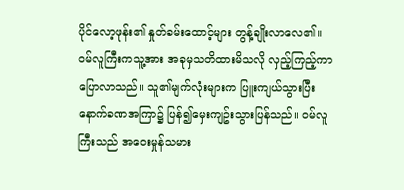ပိုင်လော့ဖုန်း၏ နှုတ်ခမ်းထောင့်များ တွန့်ချိုးလာလေ၏။
ဝမ်လူကြီးကသူ့အား အခုမှသတိထားမိသလို လှည့်ကြည့်ကာပြောလာသည်။ သူ၏မျက်လုံးများက ပြူးကျယ်သွားပြီး နောက်ခဏအကြာ၌ ပြန်၍မှေးကျဥ်းသွားပြန်သည်။ ဝမ်လူကြီးသည် အဝေးမှုန်သမား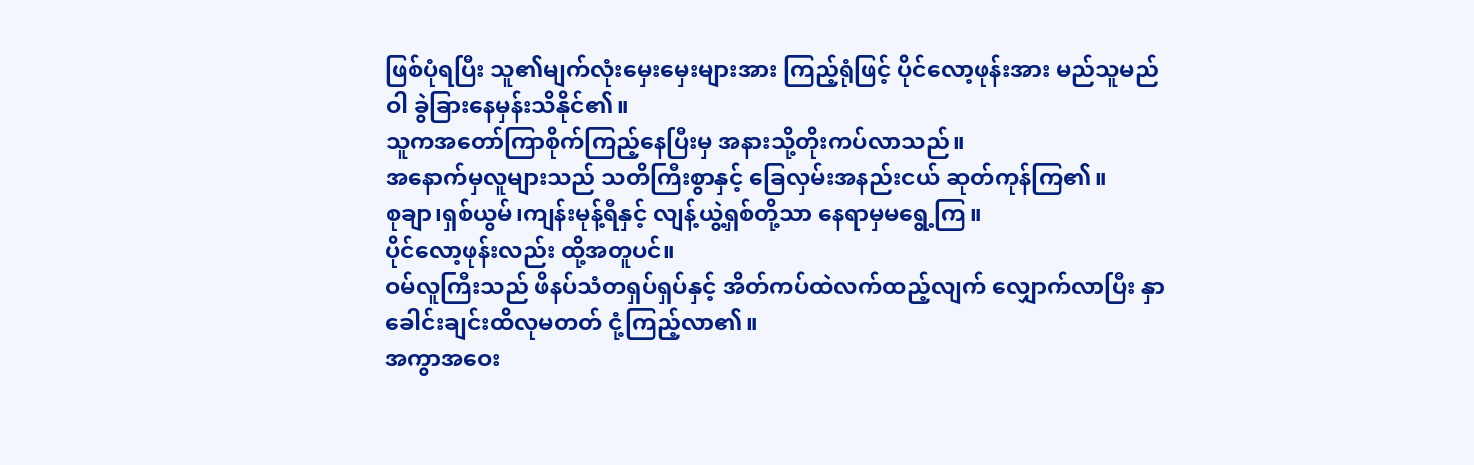ဖြစ်ပုံရပြီး သူ၏မျက်လုံးမှေးမှေးများအား ကြည့်ရုံဖြင့် ပိုင်လော့ဖုန်းအား မည်သူမည်ဝါ ခွဲခြားနေမှန်းသိနိုင်၏။
သူကအတော်ကြာစိုက်ကြည့်နေပြီးမှ အနားသို့တိုးကပ်လာသည်။
အနောက်မှလူများသည် သတိကြီးစွာနှင့် ခြေလှမ်းအနည်းငယ် ဆုတ်ကုန်ကြ၏။
စုချာ၊ရှစ်ယွမ်၊ကျန်းမုန့်ရီနှင့် လျန့်ယွဲ့ရှစ်တို့သာ နေရာမှမရွေ့ကြ။
ပိုင်လော့ဖုန်းလည်း ထို့အတူပင်။
ဝမ်လူကြီးသည် ဖိနပ်သံတရှပ်ရှပ်နှင့် အိတ်ကပ်ထဲလက်ထည့်လျက် လျှောက်လာပြီး နှာခေါင်းချင်းထိလုမတတ် ငုံ့ကြည့်လာ၏။
အကွာအဝေး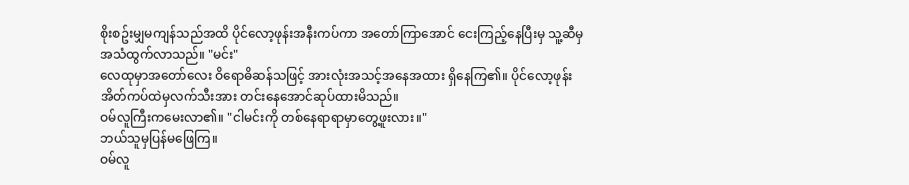စိုးစဥ်းမျှမကျန်သည်အထိ ပိုင်လော့ဖုန်းအနီးကပ်ကာ အတော်ကြာအောင် ငေးကြည့်နေပြီးမှ သူ့ဆီမှအသံထွက်လာသည်။ "မင်း"
လေထုမှာအတော်လေး ဝိရောဓိဆန်သဖြင့် အားလုံးအသင့်အနေအထား ရှိနေကြ၏။ ပိုင်လော့ဖုန်း အိတ်ကပ်ထဲမှလက်သီးအား တင်းနေအောင်ဆုပ်ထားမိသည်။
ဝမ်လူကြီးကမေးလာ၏။ "ငါမင်းကို တစ်နေရာရာမှာတွေ့ဖူးလား။"
ဘယ်သူမှပြန်မဖြေကြ။
ဝမ်လူ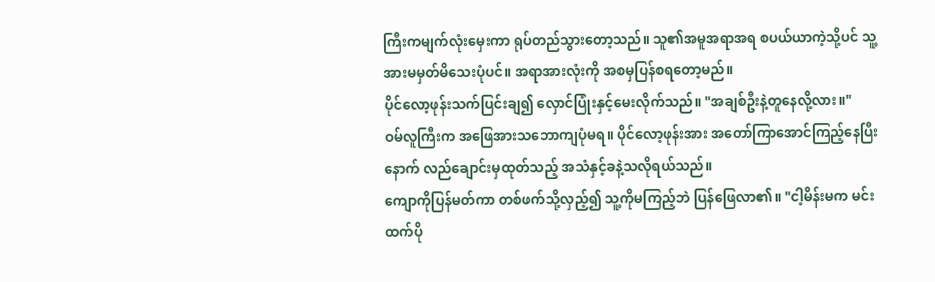ကြီးကမျက်လုံးမှေးကာ ရုပ်တည်သွားတော့သည်။ သူ၏အမူအရာအရ စပယ်ယာကဲ့သို့ပင် သူ့အားမမှတ်မိသေးပုံပင်။ အရာအားလုံးကို အစမှပြန်စရတော့မည်။
ပိုင်လော့ဖုန်းသက်ပြင်းချ၍ လှောင်ပြုံးနှင့်မေးလိုက်သည်။ "အချစ်ဦးနဲ့တူနေလို့လား။"
ဝမ်လူကြီးက အဖြေအားသဘောကျပုံမရ။ ပိုင်လော့ဖုန်းအား အတော်ကြာအောင်ကြည့်နေပြီးနောက် လည်ချောင်းမှထုတ်သည့် အသံနှင့်ခနဲ့သလိုရယ်သည်။
ကျောကိုပြန်မတ်ကာ တစ်ဖက်သို့လှည့်၍ သူ့ကိုမကြည့်ဘဲ ပြန်ဖြေလာ၏။ "ငါ့မိန်းမက မင်းထက်ပို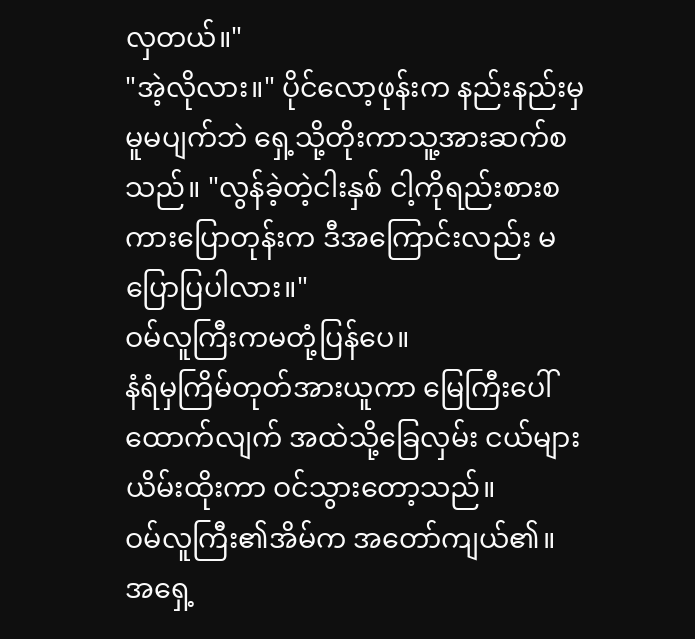လှတယ်။"
"အဲ့လိုလား။" ပိုင်လော့ဖုန်းက နည်းနည်းမှမူမပျက်ဘဲ ရှေ့သို့တိုးကာသူ့အားဆက်စသည်။ "လွန်ခဲ့တဲ့ငါးနှစ် ငါ့ကိုရည်းစားစကားပြောတုန်းက ဒီအကြောင်းလည်း မပြောပြပါလား။"
ဝမ်လူကြီးကမတုံ့ပြန်ပေ။
နံရံမှကြိမ်တုတ်အားယူကာ မြေကြီးပေါ်ထောက်လျက် အထဲသို့ခြေလှမ်း ငယ်များယိမ်းထိုးကာ ဝင်သွားတော့သည်။
ဝမ်လူကြီး၏အိမ်က အတော်ကျယ်၏။ အရှေ့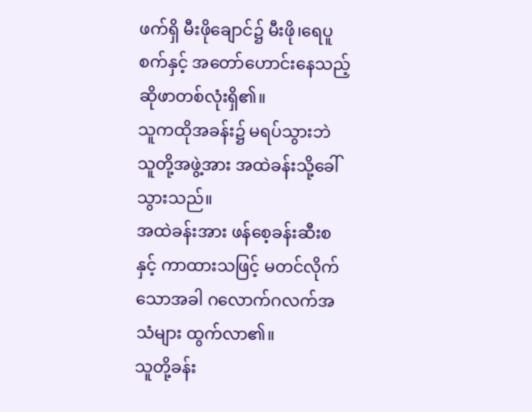ဖက်ရှိ မီးဖိုချောင်၌ မီးဖို၊ရေပူစက်နှင့် အတော်ဟောင်းနေသည့် ဆိုဖာတစ်လုံးရှိ၏။
သူကထိုအခန်း၌ မရပ်သွားဘဲ သူတို့အဖွဲ့အား အထဲခန်းသို့ခေါ်သွားသည်။
အထဲခန်းအား ဖန်စေ့ခန်းဆီးစနှင့် ကာထားသဖြင့် မတင်လိုက်သောအခါ ဂလောက်ဂလက်အသံများ ထွက်လာ၏။
သူတို့ခန်း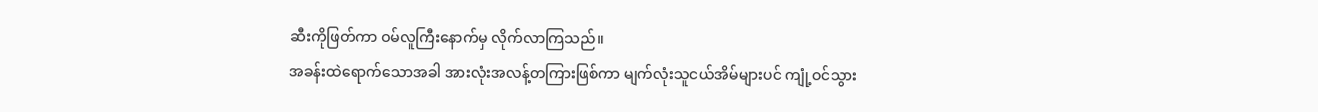ဆီးကိုဖြတ်ကာ ဝမ်လူကြီးနောက်မှ လိုက်လာကြသည်။
အခန်းထဲရောက်သောအခါ အားလုံးအလန့်တကြားဖြစ်ကာ မျက်လုံးသူငယ်အိမ်များပင် ကျုံ့ဝင်သွား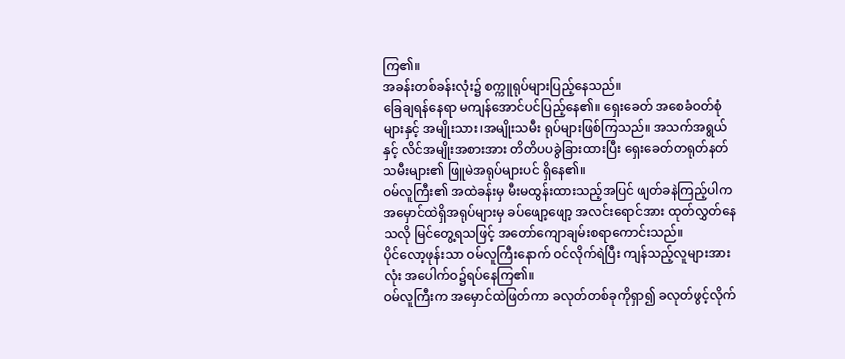ကြ၏။
အခန်းတစ်ခန်းလုံး၌ စက္ကူရုပ်များပြည့်နေသည်။
ခြေချရန်နေရာ မကျန်အောင်ပင်ပြည့်နေ၏။ ရှေးခေတ် အစေခံဝတ်စုံများနှင့် အမျိုးသား၊အမျိုးသမီး ရုပ်များဖြစ်ကြသည်။ အသက်အရွယ်နှင့် လိင်အမျိုးအစားအား တိတိပပခွဲခြားထားပြီး ရှေးခေတ်တရုတ်နတ်သမီးများ၏ ဖြူမဲအရုပ်များပင် ရှိနေ၏။
ဝမ်လူကြီး၏ အထဲခန်းမှ မီးမထွန်းထားသည့်အပြင် ဖျတ်ခနဲကြည့်ပါက အမှောင်ထဲရှိအရုပ်များမှ ခပ်ဖျော့ဖျော့ အလင်းရောင်အား ထုတ်လွှတ်နေသလို မြင်တွေ့ရသဖြင့် အတော်ကျောချမ်းစရာကောင်းသည်။
ပိုင်လော့ဖုန်းသာ ဝမ်လူကြီးနောက် ဝင်လိုက်ရဲပြီး ကျန်သည့်လူများအားလုံး အပေါက်ဝ၌ရပ်နေကြ၏။
ဝမ်လူကြီးက အမှောင်ထဲဖြတ်ကာ ခလုတ်တစ်ခုကိုရှာ၍ ခလုတ်ဖွင့်လိုက်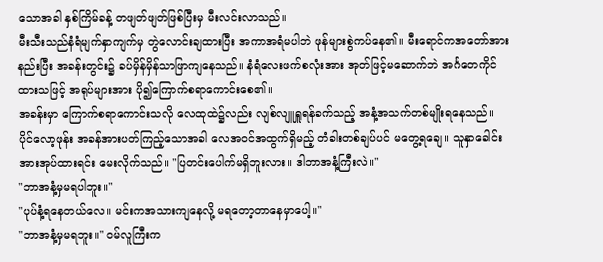သောအခါ နှစ်ကြိမ်ခန့် တဖျတ်ဖျတ်ဖြစ်ပြီးမှ မီးလင်းလာသည်။
မီးသီးသည်နံရံမျက်နှာကျက်မှ တွဲလောင်းချထားပြီး အကာအရံမပါဘဲ ဖုန်များစွဲကပ်နေ၏။ မီးရောင်ကအတော်အားနည်းပြီး အခန်းတွင်း၌ ခပ်မှိန်မှိန်သာဖြာကျနေသည်။ နံရံလေးဖက်စလုံးအား အုတ်ဖြင့်မဆောက်ဘဲ အင်္ဂတေကိုင်ထားသဖြင့် အရုပ်များအား ပို၍ကြောက်စရာကောင်းစေ၏။
အခန်းမှာ ကြောက်စရာကောင်းသလို လေထုထဲ၌လည်း လျစ်လျူရှူရန်ခက်သည့် အနံ့အသက်တစ်မျိုးရနေသည်။
ပိုင်လော့ဖုန်း အခန်အားပတ်ကြည့်သောအခါ လေအဝင်အထွက်ရှိမည့် တံခါးတစ်ချပ်ပင် မတွေ့ရချေ။ သူနှာခေါင်းအားအုပ်ထားရင်း မေးလိုက်သည်။ "ပြတင်းပေါက်မရှိဘူးလား။ ဒါဘာအနံ့ကြီးလဲ။"
"ဘာအနံ့မှမရပါဘူး။"
"ပုပ်နံ့ရနေတယ်လေ။ မင်းကအသားကျနေလို့ မရတော့တာနေမှာပေါ့။"
"ဘာအနံ့မှမရဘူး။" ဝမ်လူကြီးက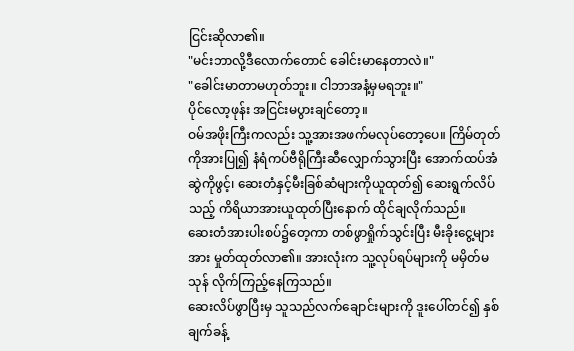ငြင်းဆိုလာ၏။
"မင်းဘာလို့ဒီလောက်တောင် ခေါင်းမာနေတာလဲ။"
"ခေါင်းမာတာမဟုတ်ဘူး။ ငါဘာအနံ့မှမရဘူး။"
ပိုင်လော့ဖုန်း အငြင်းမပွားချင်တော့။
ဝမ်အဖိုးကြီးကလည်း သူ့အားအဖက်မလုပ်တော့ပေ။ ကြိမ်တုတ်ကိုအားပြု၍ နံရံကပ်ဗီရိုကြီးဆီလျှောက်သွားပြီး အောက်ထပ်အံဆွဲကိုဖွင့်၊ ဆေးတံနှင့်မီးခြစ်ဆံများကိုယူထုတ်၍ ဆေးရွက်လိပ်သည့် ကိရိယာအားယူထုတ်ပြီးနောက် ထိုင်ချလိုက်သည်။
ဆေးတံအားပါးစပ်၌တေ့ကာ တစ်ဖွာရှိုက်သွင်းပြီး မီးခိုးငွေ့များအား မှုတ်ထုတ်လာ၏။ အားလုံးက သူ့လုပ်ရပ်များကို မမှိတ်မသုန် လိုက်ကြည့်နေကြသည်။
ဆေးလိပ်ဖွာပြီးမှ သူသည်လက်ချောင်းများကို ဒူးပေါ်တင်၍ နှစ်ချက်ခန့်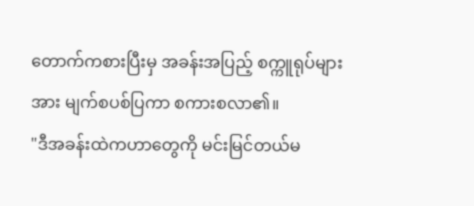တောက်ကစားပြီးမှ အခန်းအပြည့် စက္ကူရုပ်များအား မျက်စပစ်ပြကာ စကားစလာ၏။
"ဒီအခန်းထဲကဟာတွေကို မင်းမြင်တယ်မ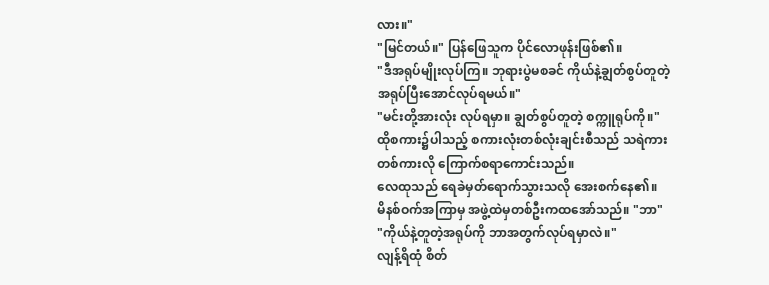လား။"
"မြင်တယ်။" ပြန်ဖြေသူက ပိုင်လောဖုန်းဖြစ်၏။
"ဒီအရုပ်မျိုးလုပ်ကြ။ ဘုရားပွဲမစခင် ကိုယ်နဲ့ချွတ်စွပ်တူတဲ့ အရုပ်ပြီးအောင်လုပ်ရမယ်။"
"မင်းတို့အားလုံး လုပ်ရမှာ။ ချွတ်စွပ်တူတဲ့ စက္ကူရုပ်ကို။"
ထိုစကား၌ပါသည့် စကားလုံးတစ်လုံးချင်းစီသည် သရဲကားတစ်ကားလို ကြောက်စရာကောင်းသည်။
လေထုသည် ရေခဲမှတ်ရောက်သွားသလို အေးစက်နေ၏။
မိနစ်ဝက်အကြာမှ အဖွဲ့ထဲမှတစ်ဦးကထအော်သည်။ "ဘာ"
"ကိုယ်နဲ့တူတဲ့အရုပ်ကို ဘာအတွက်လုပ်ရမှာလဲ။"
လျန့်ရိထုံ စိတ်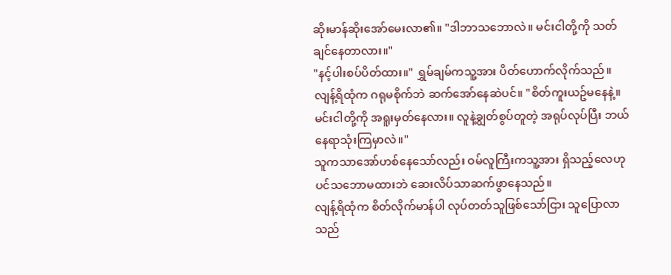ဆိုးမာန်ဆိုးအော်မေးလာ၏။ "ဒါဘာသဘောလဲ။ မင်းငါတို့ကို သတ်ချင်နေတာလား။"
"နင့်ပါးစပ်ပိတ်ထား။" ရွှမ်ချမ်ကသူ့အား ပိတ်ဟောက်လိုက်သည်။
လျန့်ရိထုံက ဂရုမစိုက်ဘဲ ဆက်အော်နေဆဲပင်။ "စိတ်ကူးယဥ်မနေနဲ့။ မင်းငါတို့ကို အရူးမှတ်နေလား။ လူနဲ့ချွတ်စွပ်တူတဲ့ အရုပ်လုပ်ပြီး ဘယ်နေရာသုံးကြမှာလဲ။"
သူကသာအော်ဟစ်နေသော်လည်း ဝမ်လူကြီးကသူ့အား ရှိသည့်လေဟုပင်သဘောမထားဘဲ ဆေးလိပ်သာဆက်ဖွာနေသည်။
လျန့်ရိထုံက စိတ်လိုက်မာန်ပါ လုပ်တတ်သူဖြစ်သော်ငြား သူပြောလာသည်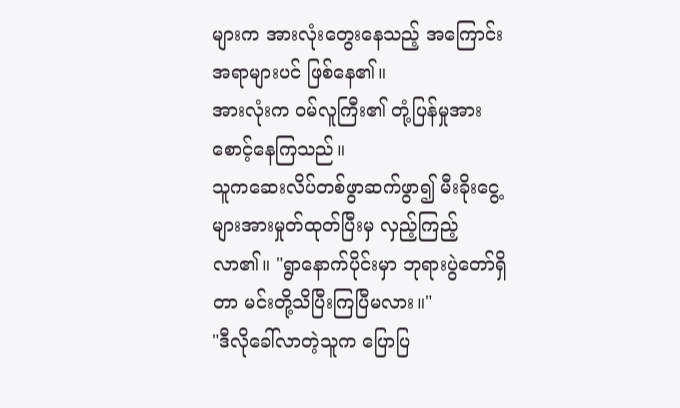များက အားလုံးတွေးနေသည့် အကြောင်းအရာများပင် ဖြစ်နေ၏။
အားလုံးက ဝမ်လူကြီး၏ တုံ့ပြန်မှုအားစောင့်နေကြသည်။
သူကဆေးလိပ်တစ်ဖွာဆက်ဖွာ၍ မီးခိုးငွေ့များအားမှုတ်ထုတ်ပြီးမှ လှည့်ကြည့်လာ၏။ "ရွာနောက်ပိုင်းမှာ ဘုရားပွဲတော်ရှိတာ မင်းတို့သိပြီးကြပြီမလား။"
"ဒီလိုခေါ်လာတဲ့သူက ပြောပြ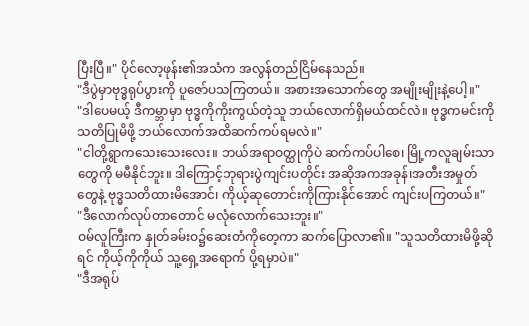ပြီးပြီ။" ပိုင်လော့ဖုန်း၏အသံက အလွန်တည်ငြိမ်နေသည်။
"ဒီပွဲမှာဗုဒ္ဓရုပ်ပွားကို ပူဇော်ပသကြတယ်။ အစားအသောက်တွေ အမျိုးမျိုးနဲ့ပေါ့။"
"ဒါပေမယ့် ဒီကမ္ဘာမှာ ဗုဒ္ဓကိုကိုးကွယ်တဲ့သူ ဘယ်လောက်ရှိမယ်ထင်လဲ။ ဗုဒ္ဓကမင်းကို သတိပြုမိဖို့ ဘယ်လောက်အထိဆက်ကပ်ရမလဲ။"
"ငါတို့ရွာကသေးသေးလေး။ ဘယ်အရာဝတ္ထုကိုပဲ ဆက်ကပ်ပါစေ၊ မြို့ကလူချမ်းသာတွေကို မမီနိုင်ဘူး။ ဒါကြောင့်ဘုရားပွဲကျင်းပတိုင်း အဆိုအကအခုန်၊အတီးအမှုတ်တွေနဲ့ ဗုဒ္ဓသတိထားမိအောင်၊ ကိုယ့်ဆုတောင်းကိုကြားနိုင်အောင် ကျင်းပကြတယ်။"
"ဒီလောက်လုပ်တာတောင် မလုံလောက်သေးဘူး။"
ဝမ်လူကြီးက နှုတ်ခမ်းဝ၌ဆေးတံကိုတေ့ကာ ဆက်ပြောလာ၏။ "သူသတိထားမိဖို့ဆိုရင် ကိုယ့်ကိုကိုယ် သူ့ရှေ့အရောက် ပို့ရမှာပဲ။"
"ဒီအရုပ်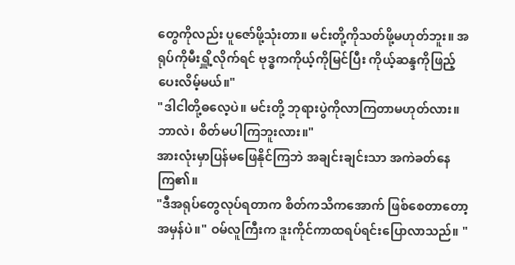တွေကိုလည်း ပူဇော်ဖို့သုံးတာ။ မင်းတို့ကိုသတ်ဖို့မဟုတ်ဘူး။ အရုပ်ကိုမီးရှိူ့လိုက်ရင် ဗုဒ္ဓကကိုယ့်ကိုမြင်ပြီး ကိုယ့်ဆန္ဒကိုဖြည့်ပေးလိမ့်မယ်။"
"ဒါငါတို့ဓလေ့ပဲ။ မင်းတို့ ဘုရားပွဲကိုလာကြတာမဟုတ်လား။ ဘာလဲ၊ စိတ်မပါကြဘူးလား။"
အားလုံးမှာပြန်မဖြေနိုင်ကြဘဲ အချင်းချင်းသာ အကဲခတ်နေကြ၏။
"ဒီအရုပ်တွေလုပ်ရတာက စိတ်ကသိကအောက် ဖြစ်စေတာတော့အမှန်ပဲ။" ဝမ်လူကြီးက ဒူးကိုင်ကာထရပ်ရင်းပြောလာသည်။ "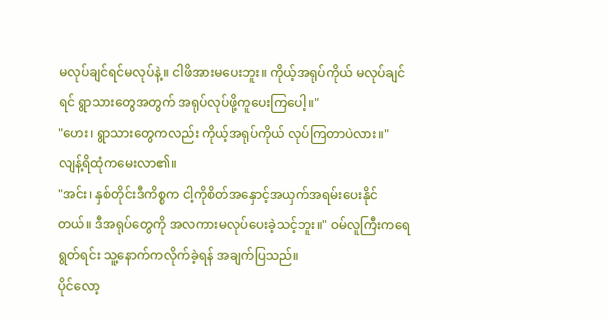မလုပ်ချင်ရင်မလုပ်နဲ့။ ငါဖိအားမပေးဘူး။ ကိုယ့်အရုပ်ကိုယ် မလုပ်ချင်ရင် ရွာသားတွေအတွက် အရုပ်လုပ်ဖို့ကူပေးကြပေါ့။"
"ဟေး၊ ရွာသားတွေကလည်း ကိုယ့်အရုပ်ကိုယ် လုပ်ကြတာပဲလား။" လျန့်ရိထုံကမေးလာ၏။
"အင်း၊ နှစ်တိုင်းဒီကိစ္စက ငါ့ကိုစိတ်အနှောင့်အယှက်အရမ်းပေးနိုင်တယ်။ ဒီအရုပ်တွေကို အလကားမလုပ်ပေးခဲ့သင့်ဘူး။" ဝမ်လူကြီးကရေရွတ်ရင်း သူ့နောက်ကလိုက်ခဲ့ရန် အချက်ပြသည်။
ပိုင်လော့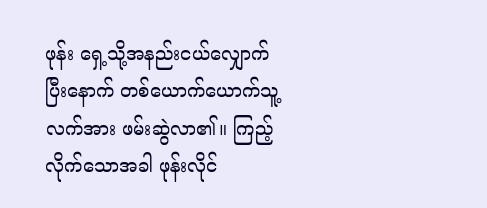ဖုန်း ရှေ့သို့အနည်းငယ်လျှောက်ပြီးနောက် တစ်ယောက်ယောက်သူ့လက်အား ဖမ်းဆွဲလာ၏။ ကြည့်လိုက်သောအခါ ဖုန်းလိုင်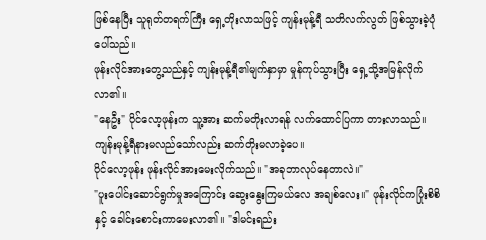ဖြစ်နေပြီး သူရုတ်တရက်ကြီး ရှေ့တိုးလာသဖြင့် ကျန်းမုန့်ရီ သတိလက်လွတ် ဖြစ်သွားခဲ့ပုံပေါ်သည်။
ဖုန်းလိုင်အားတွေ့သည်နှင့် ကျန်းမုန့်ရီ၏မျက်နှာမှာ မှုန်ကုပ်သွားပြီး ရှေ့သို့အမြန်လိုက်လာ၏။
"နေဦး" ပိုင်လော့ဖုန်းက သူ့အား ဆက်မတိုးလာရန် လက်ထောင်ပြကာ တားလာသည်။
ကျန်းမုန့်ရီနားမလည်သော်လည်း ဆက်တိုးမလာခဲ့ပေ။
ပိုင်လော့ဖုန်း ဖုန်းလိုင်အားမေးလိုက်သည်။ "အခုဘာလုပ်နေတာလဲ။"
"ပူးပေါင်းဆောင်ရွက်မှုအကြောင်း ဆွေးနွေးကြမယ်လေ အချစ်လေး။" ဖုန်းလိုင်ကပြုံးစိစိနှင့် ခေါင်းစောင်းကာမေးလာ၏။ "ဒါမင်းရည်း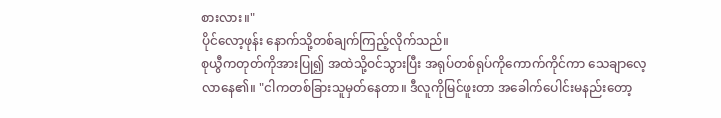စားလား။"
ပိုင်လော့ဖုန်း နောက်သို့တစ်ချက်ကြည့်လိုက်သည်။
စုယွီကတုတ်ကိုအားပြု၍ အထဲသို့ဝင်သွားပြီး အရုပ်တစ်ရုပ်ကိုကောက်ကိုင်ကာ သေချာလေ့လာနေ၏။ "ငါကတစ်ခြားသူမှတ်နေတာ။ ဒီလူကိုမြင်ဖူးတာ အခေါက်ပေါင်းမနည်းတော့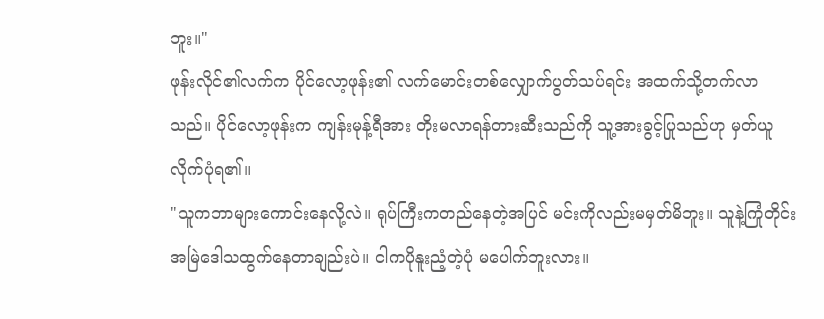ဘူး။"
ဖုန်းလိုင်၏လက်က ပိုင်လော့ဖုန်း၏ လက်မောင်းတစ်လျှောက်ပွတ်သပ်ရင်း အထက်သို့တက်လာသည်။ ပိုင်လော့ဖုန်းက ကျန်းမုန့်ရီအား တိုးမလာရန်တားဆီးသည်ကို သူ့အားခွင့်ပြုသည်ဟု မှတ်ယူလိုက်ပုံရ၏။
"သူကဘာများကောင်းနေလို့လဲ။ ရုပ်ကြီးကတည်နေတဲ့အပြင် မင်းကိုလည်းမမှတ်မိဘူး။ သူနဲ့ကြုံတိုင်း အမြဲဒေါသထွက်နေတာချည်းပဲ။ ငါကပိုနူးညံ့တဲ့ပုံ မပေါက်ဘူးလား။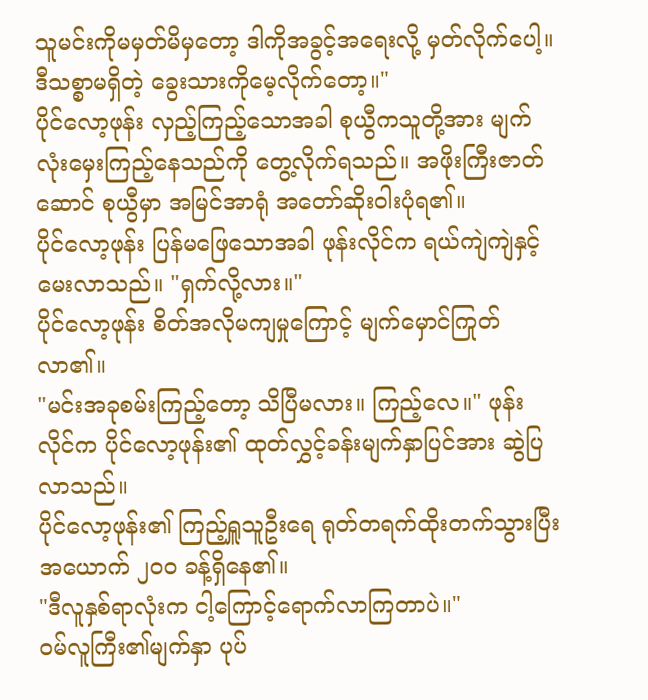သူမင်းကိုမမှတ်မိမှတော့ ဒါကိုအခွင့်အရေးလို့ မှတ်လိုက်ပေါ့။ ဒီသစ္စာမရှိတဲ့ ခွေးသားကိုမေ့လိုက်တော့။"
ပိုင်လော့ဖုန်း လှည့်ကြည့်သောအခါ စုယွီကသူတို့အား မျက်လုံးမှေးကြည့်နေသည်ကို တွေ့လိုက်ရသည်။ အဖိုးကြီးဇာတ်ဆောင် စုယွီမှာ အမြင်အာရုံ အတော်ဆိုးဝါးပုံရ၏။
ပိုင်လော့ဖုန်း ပြန်မဖြေသောအခါ ဖုန်းလိုင်က ရယ်ကျဲကျဲနှင့်မေးလာသည်။ "ရှက်လို့လား။"
ပိုင်လော့ဖုန်း စိတ်အလိုမကျမှုကြောင့် မျက်မှောင်ကြုတ်လာ၏။
"မင်းအခုစမ်းကြည့်တော့ သိပြီမလား။ ကြည့်လေ။" ဖုန်းလိုင်က ပိုင်လော့ဖုန်း၏ ထုတ်လွှင့်ခန်းမျက်နှာပြင်အား ဆွဲပြလာသည်။
ပိုင်လော့ဖုန်း၏ ကြည့်ရှူသူဦးရေ ရုတ်တရက်ထိုးတက်သွားပြီး အယောက် ၂၀၀ ခန့်ရှိနေ၏။
"ဒီလူနှစ်ရာလုံးက ငါ့ကြောင့်ရောက်လာကြတာပဲ။"
ဝမ်လူကြီး၏မျက်နှာ ပုပ်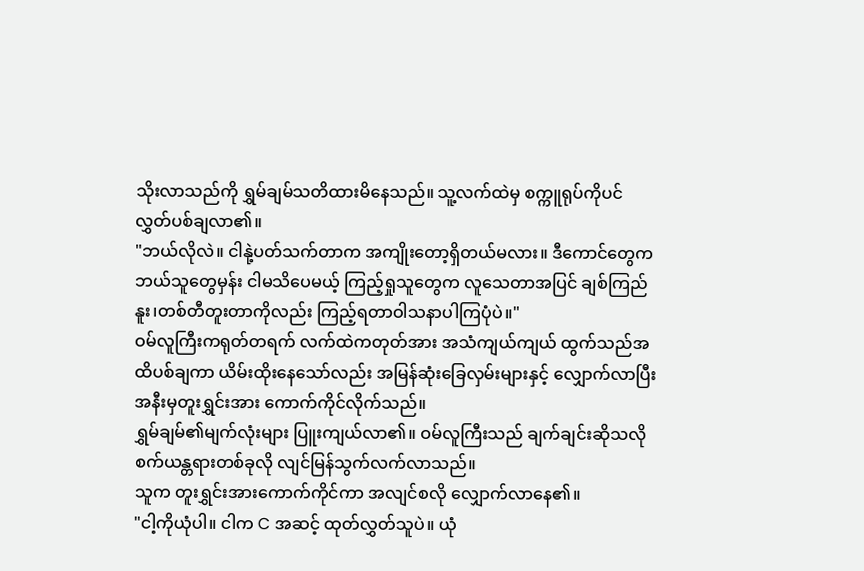သိုးလာသည်ကို ရွှမ်ချမ်သတိထားမိနေသည်။ သူ့လက်ထဲမှ စက္ကူရုပ်ကိုပင် လွှတ်ပစ်ချလာ၏။
"ဘယ်လိုလဲ။ ငါနုဲ့ပတ်သက်တာက အကျိုးတော့ရှိတယ်မလား။ ဒီကောင်တွေက ဘယ်သူတွေမှန်း ငါမသိပေမယ့် ကြည့်ရှုသူတွေက လူသေတာအပြင် ချစ်ကြည်နူး၊တစ်တီတူးတာကိုလည်း ကြည့်ရတာဝါသနာပါကြပုံပဲ။"
ဝမ်လူကြီးကရုတ်တရက် လက်ထဲကတုတ်အား အသံကျယ်ကျယ် ထွက်သည်အထိပစ်ချကာ ယိမ်းထိုးနေသော်လည်း အမြန်ဆုံးခြေလှမ်းများနှင့် လျှောက်လာပြီး အနီးမှတူးရွှင်းအား ကောက်ကိုင်လိုက်သည်။
ရွှမ်ချမ်၏မျက်လုံးများ ပြူးကျယ်လာ၏။ ဝမ်လူကြီးသည် ချက်ချင်းဆိုသလို စက်ယန္တရားတစ်ခုလို လျင်မြန်သွက်လက်လာသည်။
သူက တူးရွှင်းအားကောက်ကိုင်ကာ အလျင်စလို လျှောက်လာနေ၏။
"ငါ့ကိုယုံပါ။ ငါက C အဆင့် ထုတ်လွှတ်သူပဲ။ ယုံ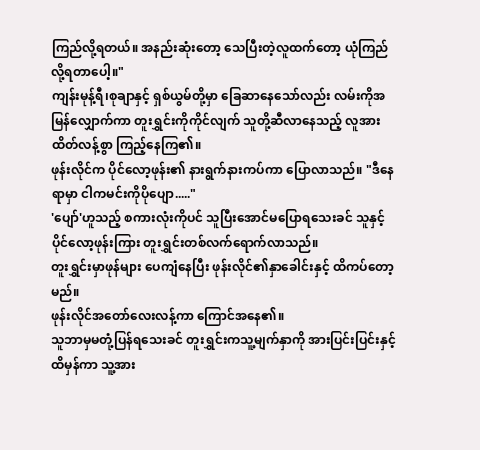ကြည်လို့ရတယ်။ အနည်းဆုံးတော့ သေပြီးတဲ့လူထက်တော့ ယုံကြည်လို့ရတာပေါ့။"
ကျန်းမုန့်ရီ၊စုချာနှင့် ရှစ်ယွမ်တို့မှာ ခြေဆာနေသော်လည်း လမ်းကိုအမြန်လျှောက်ကာ တူးရွှင်းကိုကိုင်လျက် သူတို့ဆီလာနေသည့် လူအားထိတ်လန့်စွာ ကြည့်နေကြ၏။
ဖုန်းလိုင်က ပိုင်လော့ဖုန်း၏ နားရွက်နားကပ်ကာ ပြောလာသည်။ "ဒီနေရာမှာ ငါကမင်းကိုပိုပျော....."
'ပျော်'ဟူသည့် စကားလုံးကိုပင် သူပြီးအောင်မပြောရသေးခင် သူနှင့်ပိုင်လော့ဖုန်းကြား တူးရွှင်းတစ်လက်ရောက်လာသည်။
တူးရွှင်းမှာဖုန်များ ပေကျံနေပြီး ဖုန်းလိုင်၏နှာခေါင်းနှင့် ထိကပ်တော့မည်။
ဖုန်းလိုင်အတော်လေးလန့်ကာ ကြောင်အနေ၏။
သူဘာမှမတုံ့ပြန်ရသေးခင် တူးရွှင်းကသူ့မျက်နှာကို အားပြင်းပြင်းနှင့် ထိမှန်ကာ သူ့အား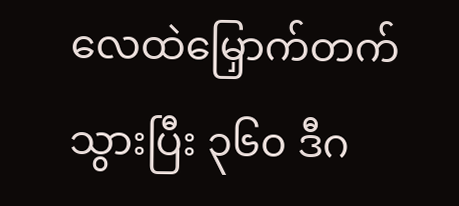လေထဲမြှောက်တက်သွားပြီး ၃၆၀ ဒီဂ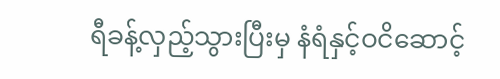ရီခန့်လှည့်သွားပြီးမှ နံရံနှင့်ဝငိဆောင့်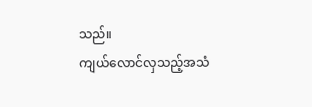သည်။
ကျယ်လောင်လှသည့်အသံ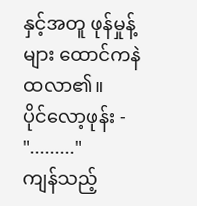နှင့်အတူ ဖုန်မှုန့်များ ထောင်ကနဲထလာ၏။
ပိုင်လော့ဖုန်း - "........."
ကျန်သည့်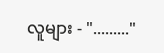လူများ - "........."